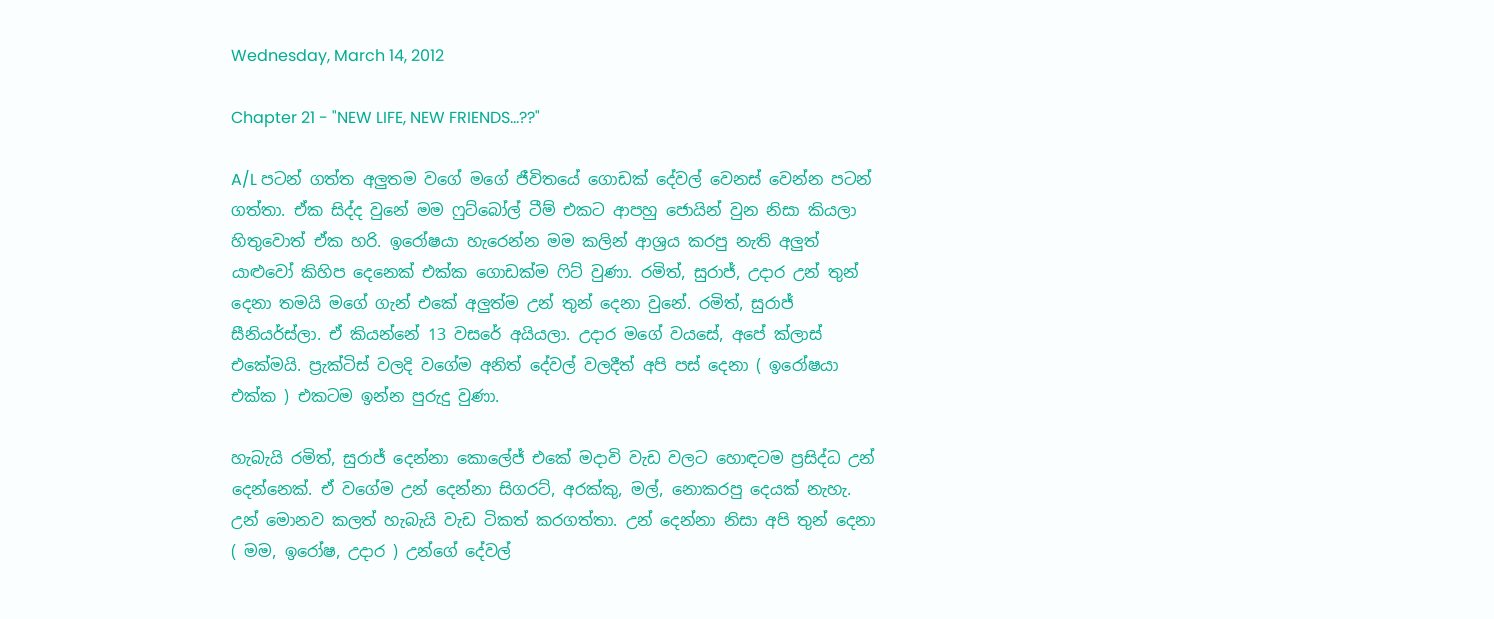Wednesday, March 14, 2012

Chapter 21 - "NEW LIFE, NEW FRIENDS...??"

A/L පටන් ගත්ත අලුතම වගේ මගේ ජීවිතයේ ගොඩක් දේවල් වෙනස් වෙන්න පටන් ගත්තා. ඒක සිද්ද වුනේ මම ෆුට්බෝල් ටීම් එකට ආපහු ජොයින් වුන නිසා කියලා හිතුවොත් ඒක හරි. ඉරෝෂයා හැරෙන්න මම කලින් ආශ්‍රය කරපු නැති අලුත් යාළුවෝ කිහිප දෙනෙක් එක්ක ගොඩක්ම ෆිට් වුණා. රමිත්, සුරාජ්, උදාර උන් තුන් දෙනා තමයි මගේ ගැන් එකේ අලුත්ම උන් තුන් දෙනා වුනේ. රමිත්, සුරාජ් සීනියර්ස්ලා. ඒ කියන්නේ 13 වසරේ අයියලා. උදාර මගේ වයසේ, අපේ ක්ලාස් එකේමයි. ප්‍රැක්ටිස් වලදි වගේම අනිත් දේවල් වලදීත් අපි පස් දෙනා ( ඉරෝෂයා එක්ක ) එකටම ඉන්න පුරුදු වුණා.

හැබැයි රමිත්, සුරාජ් දෙන්නා කොලේජ් එකේ මදාවි වැඩ වලට හොඳටම ප්‍රසිද්ධ උන් දෙන්නෙක්. ඒ වගේම උන් දෙන්නා සිගරට්, අරක්කු, මල්, නොකරපු දෙයක් නැහැ. උන් මොනව කලත් හැබැයි වැඩ ටිකත් කරගත්තා. උන් දෙන්නා නිසා අපි තුන් දෙනා ( මම, ඉරෝෂ, උදාර ) උන්ගේ දේවල්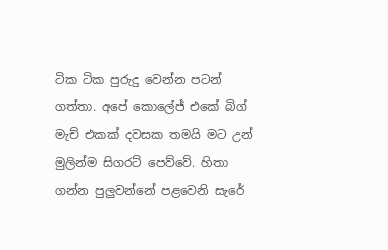ටික ටික පුරුදු වෙන්න පටන් ගත්තා. අපේ කොලේජ් එකේ බිග් මැච් එකක් දවසක තමයි මට උන් මුලින්ම සිගරට් පෙව්වේ. හිතා ගන්න පුලුවන්නේ පළවෙනි සැරේ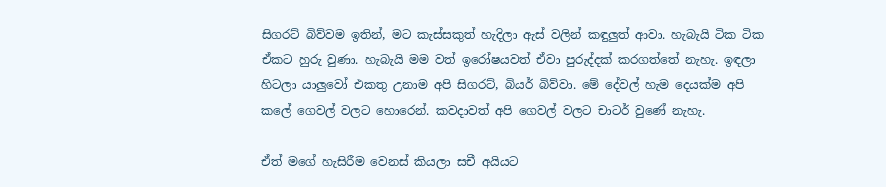සිගරට් බිව්වම ඉතින්, මට කැස්සකුත් හැදිලා ඇස් වලින් කඳුලුත් ආවා. හැබැයි ටික ටික ඒකට හුරු වුණා. හැබැයි මම වත් ඉරෝෂයවත් ඒවා පුරුද්දක් කරගත්තේ නැහැ. ඉඳලා හිටලා යාලුවෝ එකතු උනාම අපි සිගරට්, බියර් බිව්වා. මේ දේවල් හැම දෙයක්ම අපි කලේ ගෙවල් වලට හොරෙන්. කවදාවත් අපි ගෙවල් වලට චාටර් වුණේ නැහැ.

ඒත් මගේ හැසිරීම වෙනස් කියලා සචී අයියට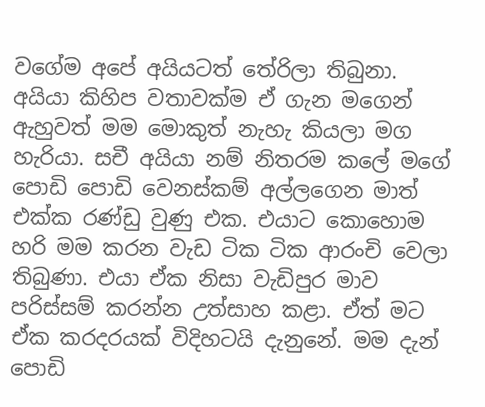වගේම අපේ අයියටත් තේරිලා තිබුනා. අයියා කිහිප වතාවක්ම ඒ ගැන මගෙන් ඇහුවත් මම මොකුත් නැහැ කියලා මග හැරියා. සචී අයියා නම් නිතරම කලේ මගේ පොඩි පොඩි වෙනස්කම් අල්ලගෙන මාත් එක්ක රණ්ඩු වුණු එක. එයාට කොහොම හරි මම කරන වැඩ ටික ටික ආරංචි වෙලා තිබුණා. එයා ඒක නිසා වැඩිපුර මාව පරිස්සම් කරන්න උත්සාහ කළා. ඒත් මට ඒක කරදරයක් විදිහටයි දැනුනේ. මම දැන් පොඩි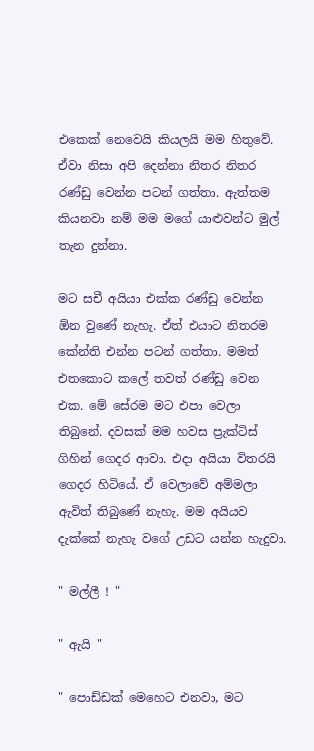එකෙක් නෙවෙයි කියලයි මම හිතුවේ. ඒවා නිසා අපි දෙන්නා නිතර නිතර රණ්ඩු වෙන්න පටන් ගත්තා. ඇත්තම කියනවා නම් මම මගේ යාළුවන්ට මුල් තැන දුන්නා.

මට සචී අයියා එක්ක රණ්ඩු වෙන්න ඕන වුණේ නැහැ. ඒත් එයාට නිතරම කේන්ති එන්න පටන් ගත්තා. මමත් එතකොට කලේ තවත් රණ්ඩු වෙන එක. මේ සේරම මට එපා වෙලා තිබුනේ. දවසක් මම හවස ප්‍රැක්ටිස් ගිහින් ගෙදර ආවා. එදා අයියා විතරයි ගෙදර හිටියේ. ඒ වෙලාවේ අම්මලා ඇවිත් තිබුණේ නැහැ. මම අයියව දැක්කේ නැහැ වගේ උඩට යන්න හැදුවා.

" මල්ලී ! "

" ඇයි "

" පොඩ්ඩක් මෙහෙට එනවා, මට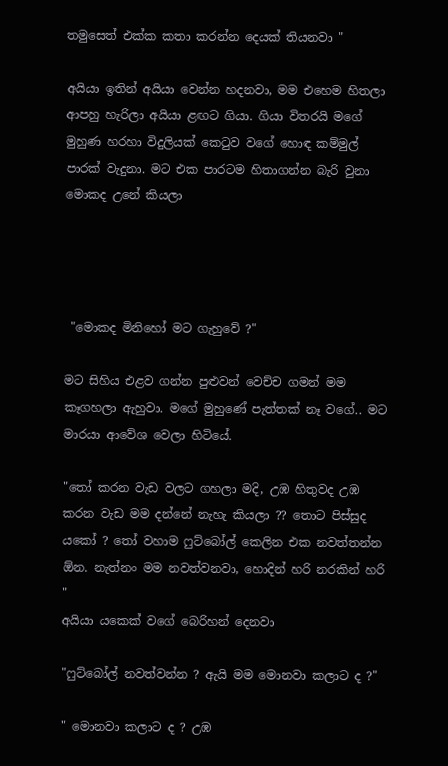තමුසෙත් එක්ක කතා කරන්න දෙයක් තියනවා "

අයියා ඉතින් අයියා වෙන්න හදනවා, මම එහෙම හිතලා ආපහු හැරිලා අයියා ළඟට ගියා. ගියා විතරයි මගේ මුහුණ හරහා විදුලියක් කෙටුව වගේ හොඳ කම්මුල් පාරක් වැදුනා. මට එක පාරටම හිතාගන්න බැරි වුනා මොකද උනේ කියලා




 "මොකද මිනිහෝ මට ගැහුවේ ?"

මට සිහිය එළව ගන්න පුළුවන් වෙච්ච ගමන් මම කෑගහලා ඇහුවා. මගේ මුහුණේ පැත්තක් නෑ වගේ.. මට මාරයා ආවේශ වෙලා හිටියේ.

"තෝ කරන වැඩ වලට ගහලා මදි, උඹ හිතුවද උඹ කරන වැඩ මම දන්නේ නැහැ කියලා ?? තොට පිස්සුද යකෝ ? තෝ වහාම ෆුට්බෝල් කෙලින එක නවත්තන්න ඕන. නැත්නං මම නවත්වනවා, හොදින් හරි නරකින් හරි "
අයියා යකෙක් වගේ බෙරිහන් දෙනවා

"ෆුට්බෝල් නවත්වන්න ? ඇයි මම මොනවා කලාට ද ?"

" මොනවා කලාට ද ? උඹ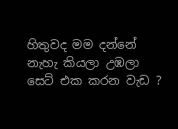හිතුවද මම දන්නේ නැහැ කියලා උඹලා සෙට් එක කරන වැඩ ?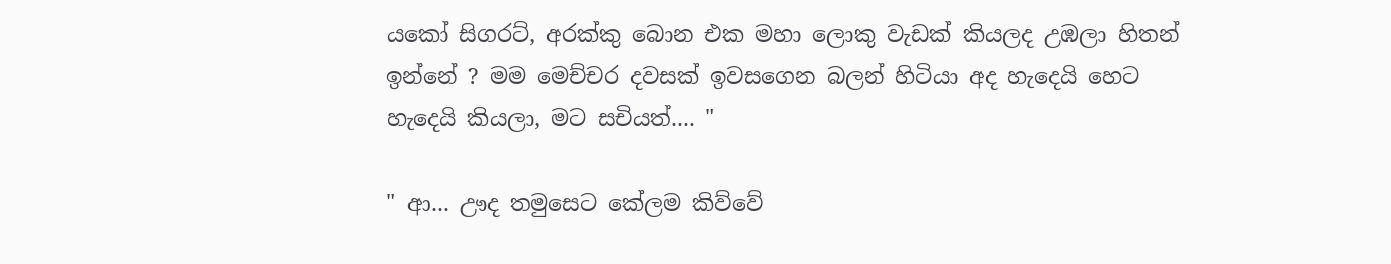යකෝ සිගරට්, අරක්කු බොන එක මහා ලොකු වැඩක් කියලද උඹලා හිතන් ඉන්නේ ? මම මෙච්චර දවසක් ඉවසගෙන බලන් හිටියා අද හැදෙයි හෙට හැදෙයි කියලා, මට සචියත්.... "

" ආ... ඌද තමුසෙට කේලම කිව්වේ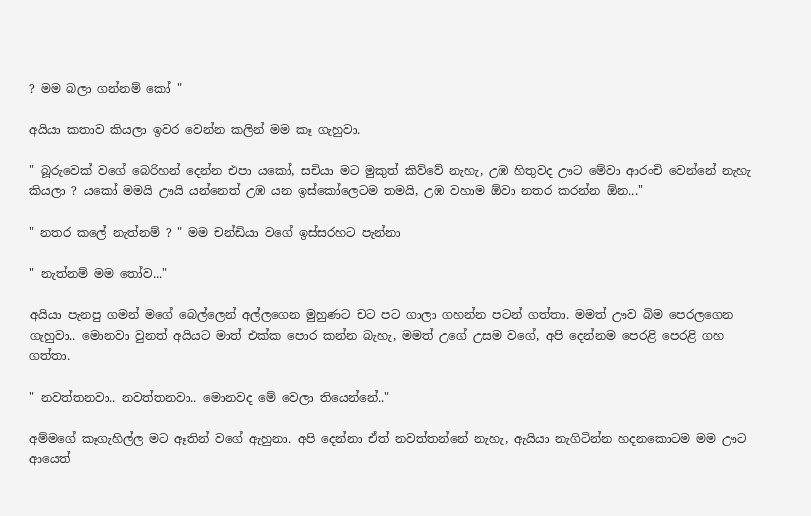? මම බලා ගන්නම් කෝ "

අයියා කතාව කියලා ඉවර වෙන්න කලින් මම කෑ ගැහුවා.

" බූරුවෙක් වගේ බෙරිහන් දෙන්න එපා යකෝ, සචියා මට මුකුත් කිව්වේ නැහැ, උඹ හිතුවද ඌට මේවා ආරංචි වෙන්නේ නැහැ කියලා ? යකෝ මමයි ඌයි යන්නෙත් උඹ යන ඉස්කෝලෙටම තමයි, උඹ වහාම ඕවා නතර කරන්න ඕන..."

" නතර කලේ නැත්නම් ? " මම චන්ඩියා වගේ ඉස්සරහට පැන්නා

" නැත්නම් මම තෝව..."

අයියා පැනපු ගමන් මගේ බෙල්ලෙන් අල්ලගෙන මුහුණට චට පට ගාලා ගහන්න පටන් ගත්තා. මමත් ඌව බිම පෙරලගෙන ගැහුවා.. මොනවා වුනත් අයියට මාත් එක්ක පොර කන්න බැහැ, මමත් උගේ උසම වගේ, අපි දෙන්නම පෙරළි පෙරළි ගහ ගත්තා.

" නවත්තනවා.. නවත්තනවා.. මොනවද මේ වෙලා තියෙන්නේ.."

අම්මගේ කෑගැහිල්ල මට ඈතින් වගේ ඇහුනා. අපි දෙන්නා ඒත් නවත්තන්නේ නැහැ, ඇයියා නැගිටින්න හදනකොටම මම ඌට ආයෙත්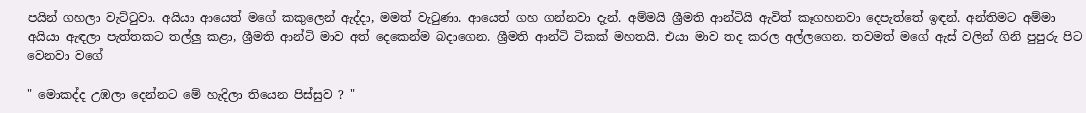පයින් ගහලා වැට්ටුවා. අයියා ආයෙත් මගේ කකුලෙන් ඇද්දා, මමත් වැටුණා. ආයෙත් ගහ ගන්නවා දැන්. අම්මයි ශ්‍රීමති ආන්ටියි ඇවිත් කෑගහනවා දෙපැත්තේ ඉඳන්. අන්තිමට අම්මා අයියා ඇඳලා පැත්තකට තල්ලු කළා, ශ්‍රීමති ආන්ටි මාව අත් දෙකෙන්ම බදාගෙන. ශ්‍රීමති ආන්ටි ටිකක් මහතයි. එයා මාව තද කරල අල්ලගෙන. තවමත් මගේ ඇස් වලින් ගිනි පුපුරු පිට වෙනවා වගේ

" මොකද්ද උඹලා දෙන්නට මේ හැදිලා තියෙන පිස්සුව ? "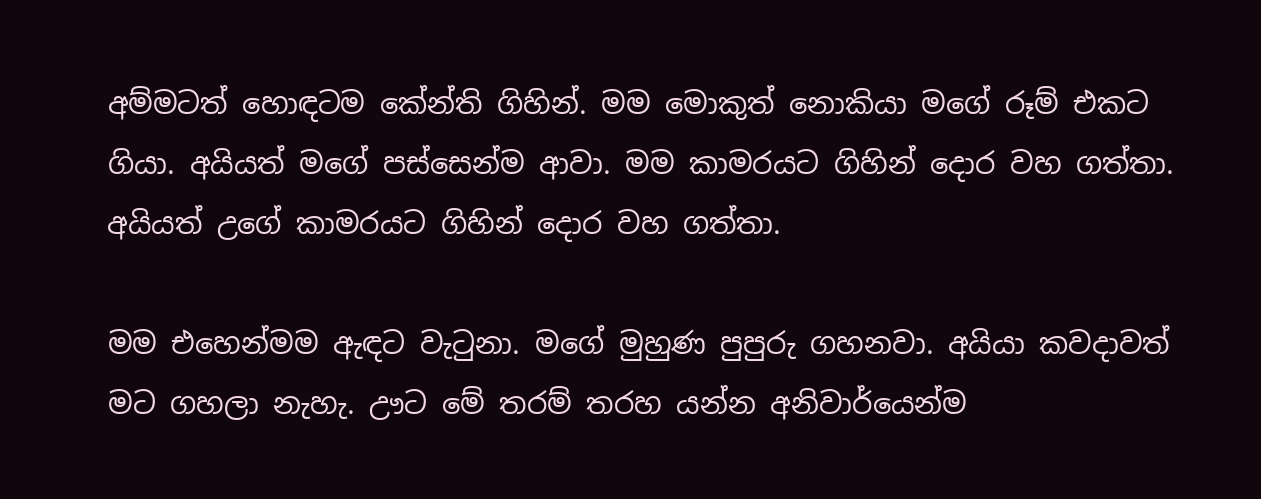අම්මටත් හොඳටම කේන්ති ගිහින්. මම මොකුත් නොකියා මගේ රූම් එකට ගියා. අයියත් මගේ පස්සෙන්ම ආවා. මම කාමරයට ගිහින් දොර වහ ගත්තා. අයියත් උගේ කාමරයට ගිහින් දොර වහ ගත්තා.

මම එහෙන්මම ඇඳට වැටුනා. මගේ මුහුණ පුපුරු ගහනවා. අයියා කවදාවත් මට ගහලා නැහැ. ඌට මේ තරම් තරහ යන්න අනිවාර්යෙන්ම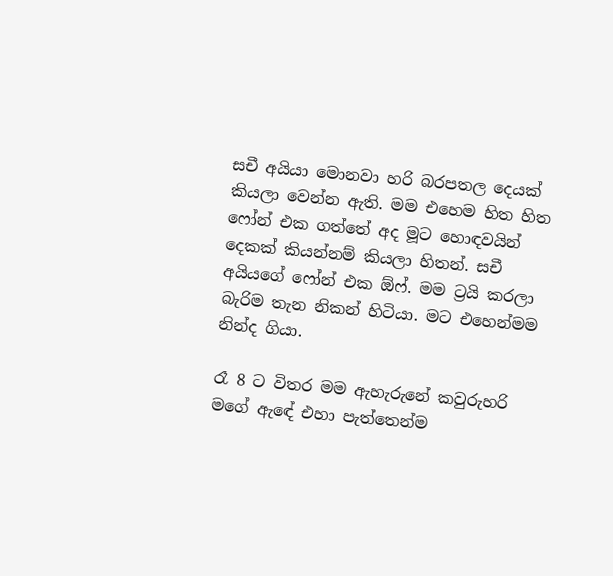සචී අයියා මොනවා හරි බරපතල දෙයක් කියලා වෙන්න ඇති. මම එහෙම හිත හිත ෆෝන් එක ගත්තේ අද මූට හොඳවයින් දෙකක් කියන්නම් කියලා හිතන්. සචී අයියගේ ෆෝන් එක ඕෆ්. මම ට්‍රයි කරලා බැරිම තැන නිකන් හිටියා. මට එහෙන්මම නින්ද ගියා.

රෑ 8 ට විතර මම ඇහැරුනේ කවුරුහරි මගේ ඇඳේ එහා පැත්තෙන්ම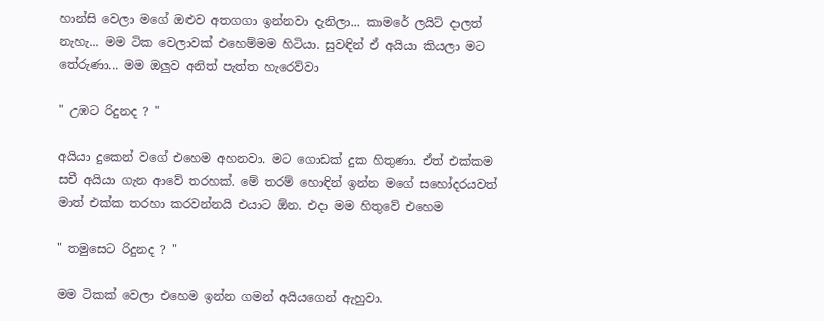හාන්සි වෙලා මගේ ඔළුව අතගගා ඉන්නවා දැනිලා... කාමරේ ලයිට් දාලත් නැහැ... මම ටික වෙලාවක් එහෙම්මම හිටියා. සුවඳින් ඒ අයියා කියලා මට තේරුණා... මම ඔලුව අනිත් පැත්ත හැරෙව්වා

" උඹට රිදුනද ? "

අයියා දුකෙන් වගේ එහෙම අහනවා. මට ගොඩක් දුක හිතුණා. ඒත් එක්කම සචී අයියා ගැන ආවේ තරහක්. මේ තරම් හොඳින් ඉන්න මගේ සහෝදරයවත් මාත් එක්ක තරහා කරවන්නයි එයාට ඕන. එදා මම හිතුවේ එහෙම

" තමුසෙට රිදුනද ? "

මම ටිකක් වෙලා එහෙම ඉන්න ගමන් අයියගෙන් ඇහුවා.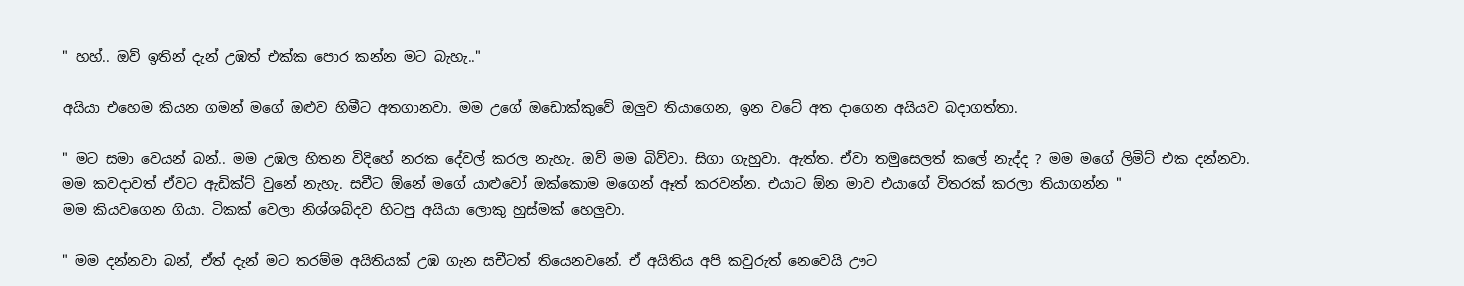" හහ්.. ඔව් ඉතින් දැන් උඹත් එක්ක පොර කන්න මට බැහැ.."

අයියා එහෙම කියන ගමන් මගේ ඔළුව හිමීට අතගානවා. මම උගේ ඔඩොක්කුවේ ඔලුව තියාගෙන, ඉන වටේ අත දාගෙන අයියව බදාගත්තා.

" මට සමා වෙයන් බන්.. මම උඹල හිතන විදිහේ නරක දේවල් කරල නැහැ. ඔව් මම බිව්වා. සිගා ගැහුවා. ඇත්ත. ඒවා තමුසෙලත් කලේ නැද්ද ? මම මගේ ලිමිට් එක දන්නවා. මම කවදාවත් ඒවට ඇඩික්ට් වුනේ නැහැ. සචීට ඕනේ මගේ යාළුවෝ ඔක්කොම මගෙන් ඈත් කරවන්න. එයාට ඕන මාව එයාගේ විතරක් කරලා තියාගන්න "
මම කියවගෙන ගියා. ටිකක් වෙලා නිශ්ශබ්දව හිටපු අයියා ලොකු හුස්මක් හෙලුවා.

" මම දන්නවා බන්, ඒත් දැන් මට තරම්ම අයිතියක් උඹ ගැන සචීටත් තියෙනවනේ. ඒ අයිතිය අපි කවුරුත් නෙවෙයි ඌට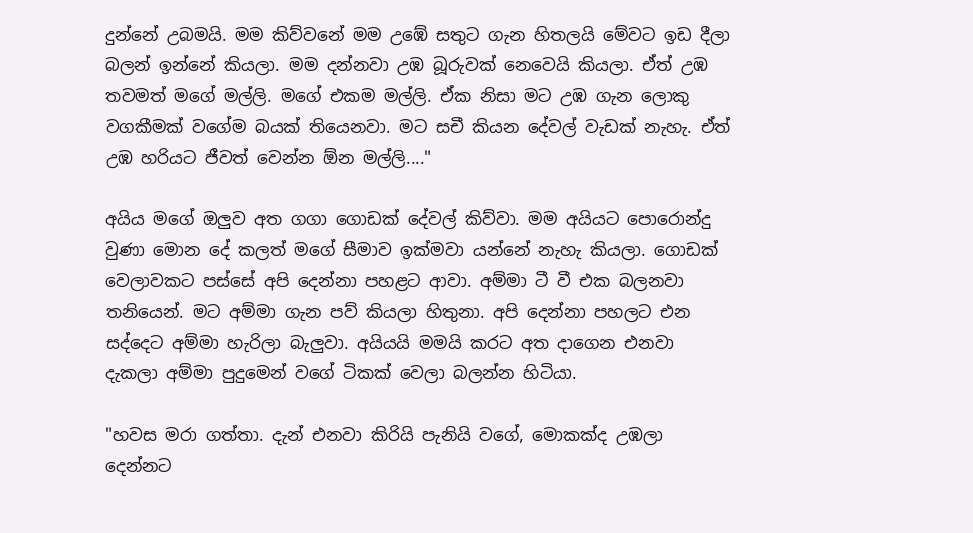දුන්නේ උබමයි. මම කිව්වනේ මම උඹේ සතුට ගැන හිතලයි මේවට ඉඩ දීලා බලන් ඉන්නේ කියලා. මම දන්නවා උඹ බූරුවක් නෙවෙයි කියලා. ඒත් උඹ තවමත් මගේ මල්ලි. මගේ එකම මල්ලි. ඒක නිසා මට උඹ ගැන ලොකු වගකීමක් වගේම බයක් තියෙනවා. මට සචී කියන දේවල් වැඩක් නැහැ. ඒත් උඹ හරියට ජීවත් වෙන්න ඕන මල්ලි...."

අයිය මගේ ඔලුව අත ගගා ගොඩක් දේවල් කිව්වා. මම අයියට පොරොන්දු වුණා මොන දේ කලත් මගේ සීමාව ඉක්මවා යන්නේ නැහැ කියලා. ගොඩක් වෙලාවකට පස්සේ අපි දෙන්නා පහළට ආවා. අම්මා ටී වී එක බලනවා තනියෙන්. මට අම්මා ගැන පව් කියලා හිතුනා. අපි දෙන්නා පහලට එන සද්දෙට අම්මා හැරිලා බැලුවා. අයියයි මමයි කරට අත දාගෙන එනවා දැකලා අම්මා පුදුමෙන් වගේ ටිකක් වෙලා බලන්න හිටියා.

"හවස මරා ගත්තා. දැන් එනවා කිරියි පැනියි වගේ, මොකක්ද උඹලා දෙන්නට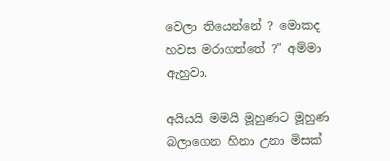වෙලා තියෙන්නේ ? මොකද හවස මරාගත්තේ ?" අම්මා ඇහුවා.

අයියයි මමයි මූහුණට මූහුණ බලාගෙන හිනා උනා මිසක්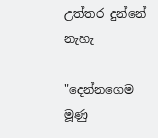උත්තර දුන්නේ නැහැ

"දෙන්නගෙම මූණු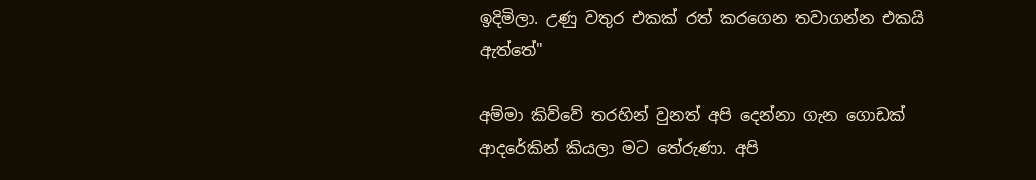ඉදිමිලා. උණු වතුර එකක් රත් කරගෙන තවාගන්න එකයි ඇත්තේ"

අම්මා කිව්වේ තරහින් වුනත් අපි දෙන්නා ගැන ගොඩක් ආදරේකින් කියලා මට තේරුණා. අපි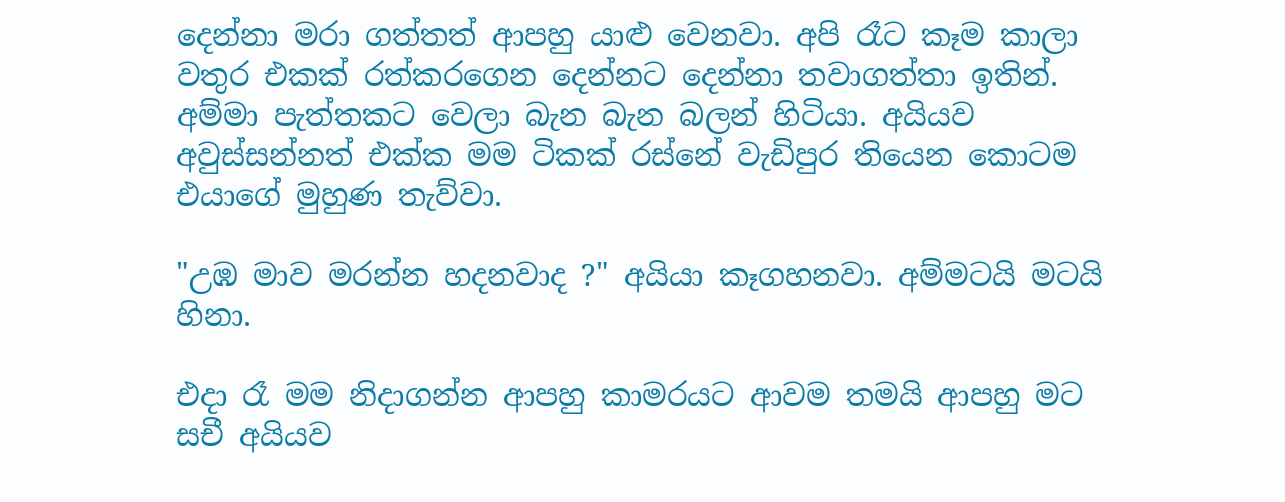දෙන්නා මරා ගත්තත් ආපහු යාළු වෙනවා. අපි රෑට කෑම කාලා වතුර එකක් රත්කරගෙන දෙන්නට දෙන්නා තවාගත්තා ඉතින්. අම්මා පැත්තකට වෙලා බැන බැන බලන් හිටියා. අයියව අවුස්සන්නත් එක්ක මම ටිකක් රස්නේ වැඩිපුර තියෙන කොටම එයාගේ මුහුණ තැව්වා.

"උඹ මාව මරන්න හදනවාද ?" අයියා කෑගහනවා. අම්මටයි මටයි හිනා.

එදා රෑ මම නිදාගන්න ආපහු කාමරයට ආවම තමයි ආපහු මට සචී අයියව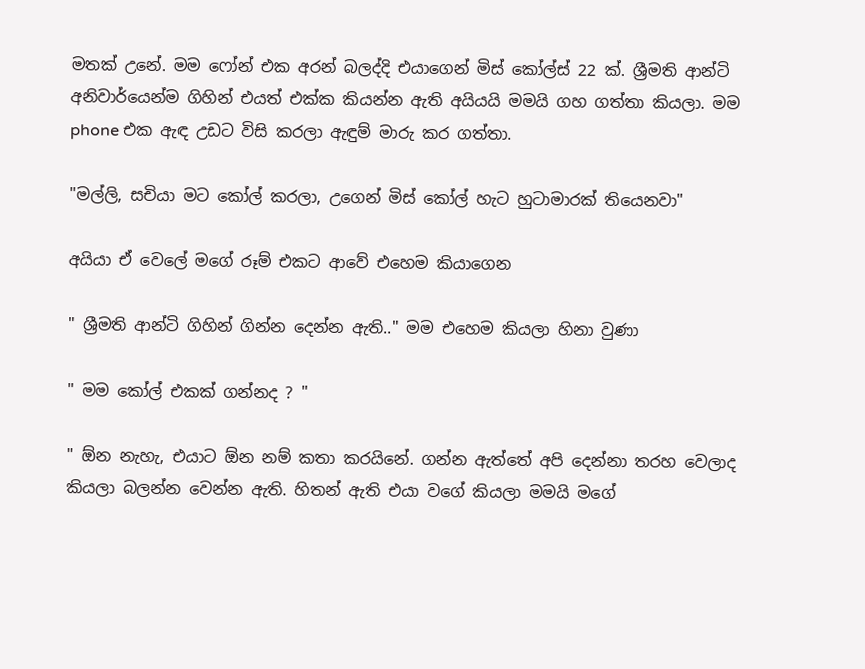මතක් උනේ. මම ෆෝන් එක අරන් බලද්දි එයාගෙන් මිස් කෝල්ස් 22 ක්. ශ්‍රීමති ආන්ටි අනිවාර්යෙන්ම ගිහින් එයත් එක්ක කියන්න ඇති අයියයි මමයි ගහ ගත්තා කියලා. මම phone එක ඇඳ උඩට විසි කරලා ඇඳුම් මාරු කර ගත්තා.

"මල්ලි, සචියා මට කෝල් කරලා, උගෙන් මිස් කෝල් හැට හුටාමාරක් තියෙනවා"

අයියා ඒ වෙලේ මගේ රූම් එකට ආවේ එහෙම කියාගෙන

" ශ්‍රීමති ආන්ටි ගිහින් ගින්න දෙන්න ඇති.." මම එහෙම කියලා හිනා වුණා

" මම කෝල් එකක් ගන්නද ? "

" ඕන නැහැ, එයාට ඕන නම් කතා කරයිනේ. ගන්න ඇත්තේ අපි දෙන්නා තරහ වෙලාද කියලා බලන්න වෙන්න ඇති. හිතන් ඇති එයා වගේ කියලා මමයි මගේ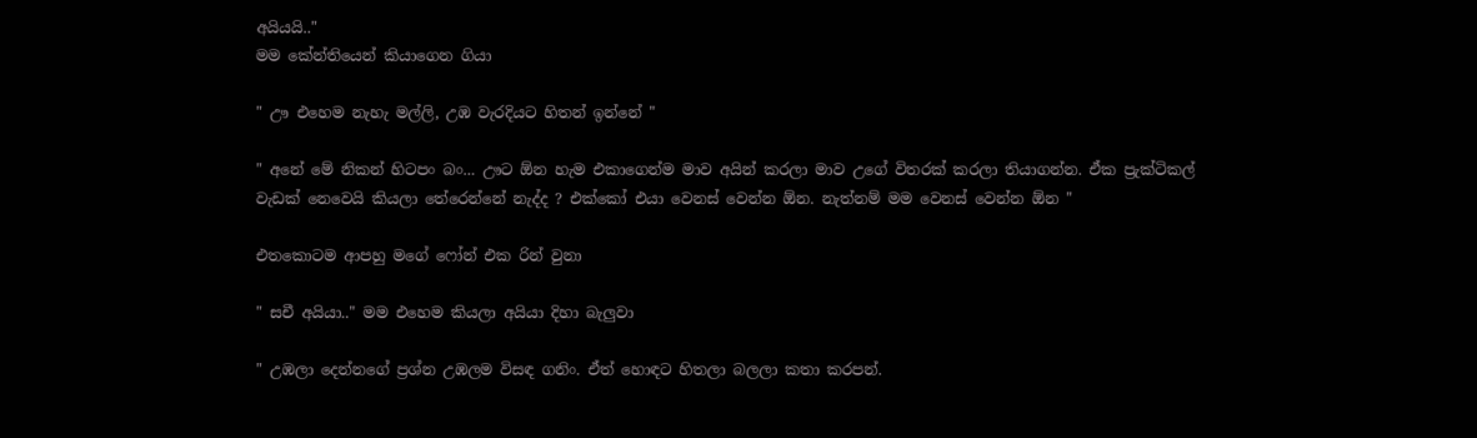අයියයි.."
මම කේන්තියෙන් කියාගෙන ගියා

" ඌ එහෙම නැහැ මල්ලි, උඹ වැරදියට හිතන් ඉන්නේ "

" අනේ මේ නිකන් හිටපං බං... ඌට ඕන හැම එකාගෙන්ම මාව අයින් කරලා මාව උගේ විතරක් කරලා තියාගන්න. ඒක ප්‍රැක්ටිකල් වැඩක් නෙවෙයි කියලා තේරෙන්නේ නැද්ද ? එක්කෝ එයා වෙනස් වෙන්න ඕන. නැත්නම් මම වෙනස් වෙන්න ඕන "

එතකොටම ආපහු මගේ ෆෝන් එක රින් වුනා

" සචී අයියා.." මම එහෙම කියලා අයියා දිහා බැලුවා

" උඹලා දෙන්නගේ ප්‍රශ්න උඹලම විසඳ ගනිං. ඒත් හොඳට හිතලා බලලා කතා කරපන්.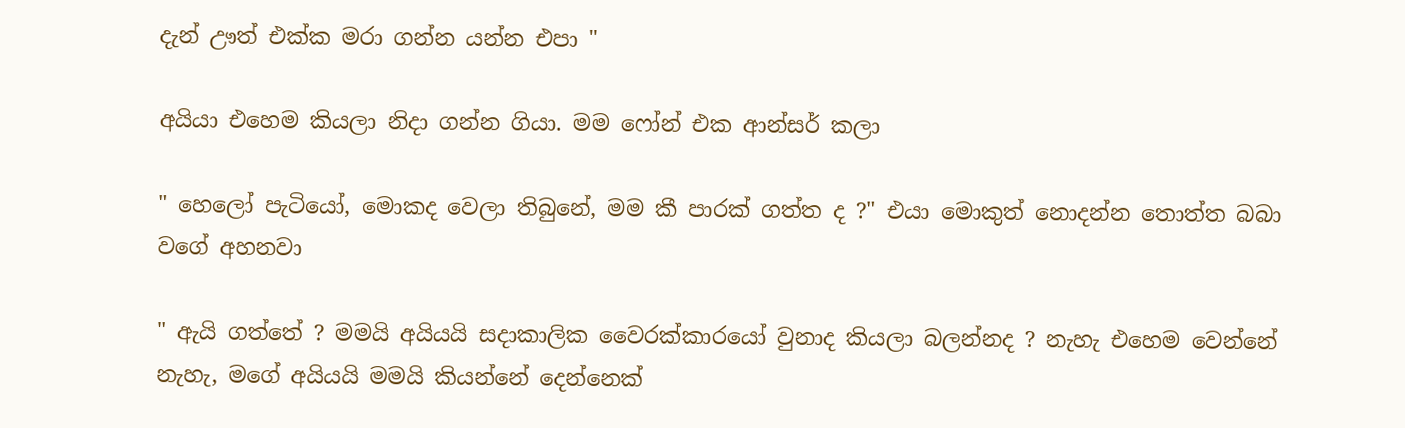දැන් ඌත් එක්ක මරා ගන්න යන්න එපා "

අයියා එහෙම කියලා නිදා ගන්න ගියා. මම ෆෝන් එක ආන්සර් කලා

" හෙලෝ පැටියෝ, මොකද වෙලා තිබුනේ, මම කී පාරක් ගත්ත ද ?" එයා මොකුත් නොදන්න තොත්ත බබා වගේ අහනවා

" ඇයි ගත්තේ ? මමයි අයියයි සදාකාලික වෛරක්කාරයෝ වුනාද කියලා බලන්නද ? නැහැ එහෙම වෙන්නේ නැහැ, මගේ අයියයි මමයි කියන්නේ දෙන්නෙක්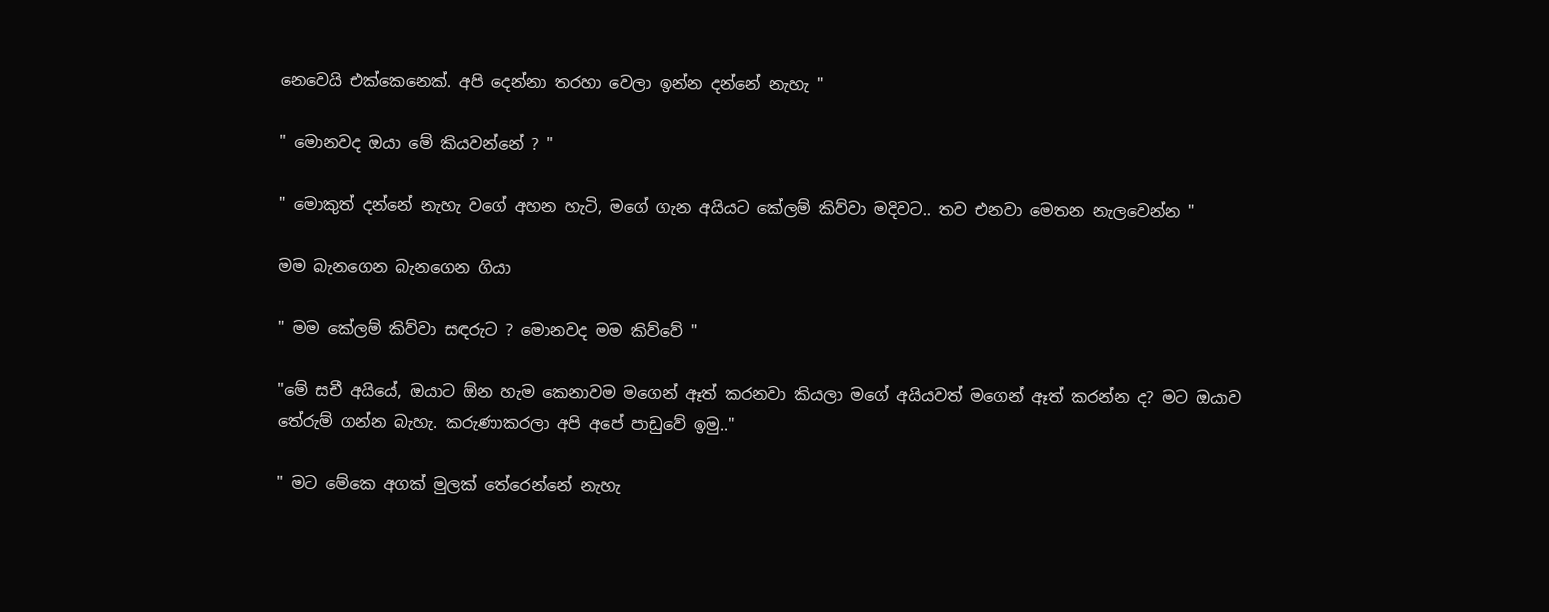නෙවෙයි එක්කෙනෙක්. අපි දෙන්නා තරහා වෙලා ඉන්න දන්නේ නැහැ "

" මොනවද ඔයා මේ කියවන්නේ ? "

" මොකුත් දන්නේ නැහැ වගේ අහන හැටි, මගේ ගැන අයියට කේලම් කිව්වා මදිවට.. තව එනවා මෙතන නැලවෙන්න "

මම බැනගෙන බැනගෙන ගියා

" මම කේලම් කිව්වා සඳරුට ? මොනවද මම කිව්වේ "

"මේ සචී අයියේ, ඔයාට ඕන හැම කෙනාවම මගෙන් ඈත් කරනවා කියලා මගේ අයියවත් මගෙන් ඈත් කරන්න ද? මට ඔයාව තේරුම් ගන්න බැහැ. කරුණාකරලා අපි අපේ පාඩුවේ ඉමු.."

" මට මේකෙ අගක් මුලක් තේරෙන්නේ නැහැ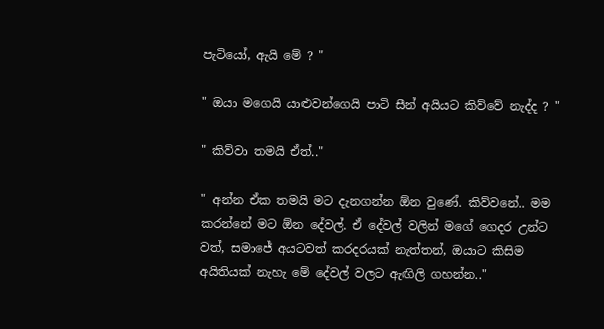පැටියෝ, ඇයි මේ ? "

" ඔයා මගෙයි යාළුවන්ගෙයි පාටි සීන් අයියට කිව්වේ නැද්ද ? "

" කිව්වා තමයි ඒත්.."

" අන්න ඒක තමයි මට දැනගන්න ඕන වුණේ. කිව්වනේ.. මම කරන්නේ මට ඕන දේවල්. ඒ දේවල් වලින් මගේ ගෙදර උන්ට වත්, සමාජේ අයටවත් කරදරයක් නැත්තන්, ඔයාට කිසිම අයිතියක් නැහැ මේ දේවල් වලට ඇඟිලි ගහන්න.."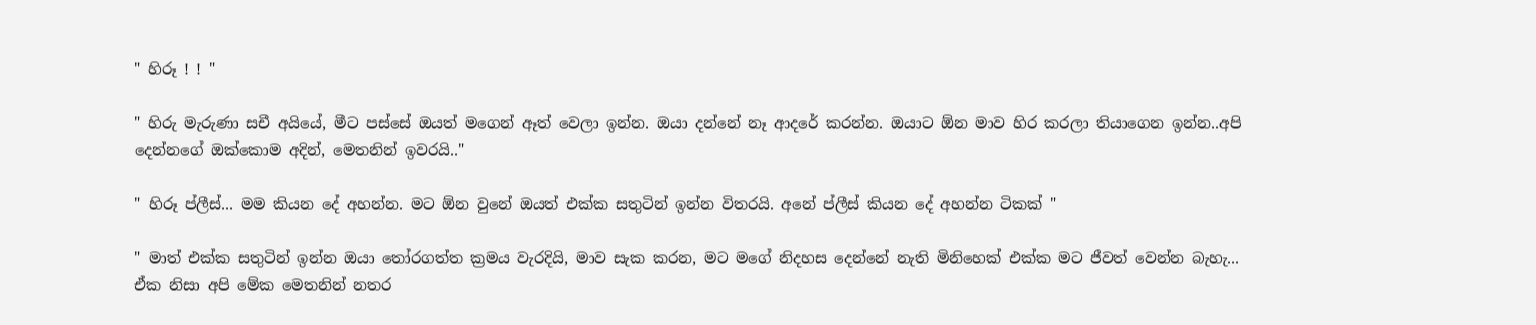" හිරූ ! ! "

" හිරු මැරුණා සචී අයියේ, මීට පස්සේ ඔයත් මගෙන් ඈත් වෙලා ඉන්න. ඔයා දන්නේ නෑ ආදරේ කරන්න. ඔයාට ඕන මාව හිර කරලා තියාගෙන ඉන්න..අපි දෙන්නගේ ඔක්කොම අදින්, මෙතනින් ඉවරයි.."

" හිරූ ප්ලීස්... මම කියන දේ අහන්න. මට ඕන වුනේ ඔයත් එක්ක සතුටින් ඉන්න විතරයි. අනේ ප්ලීස් කියන දේ අහන්න ටිකක් "

" මාත් එක්ක සතුටින් ඉන්න ඔයා තෝරගත්ත ක්‍රමය වැරදියි, මාව සැක කරන, මට මගේ නිදහස දෙන්නේ නැති මිනිහෙක් එක්ක මට ජීවත් වෙන්න බැහැ... ඒක නිසා අපි මේක මෙතනින් නතර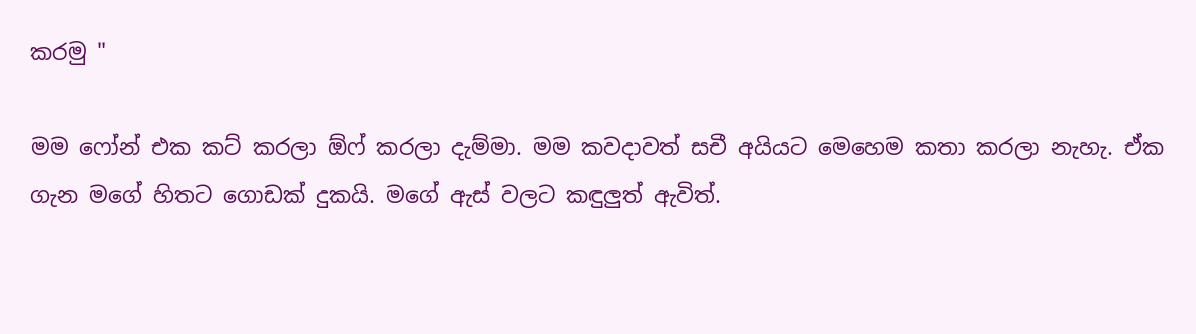කරමු "

මම ෆෝන් එක කට් කරලා ඕෆ් කරලා දැම්මා. මම කවදාවත් සචී අයියට මෙහෙම කතා කරලා නැහැ. ඒක ගැන මගේ හිතට ගොඩක් දුකයි. මගේ ඇස් වලට කඳුලුත් ඇවිත්.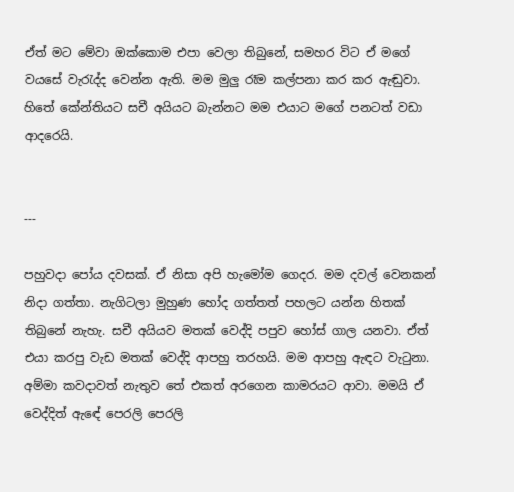ඒත් මට මේවා ඔක්කොම එපා වෙලා තිබුනේ, සමහර විට ඒ මගේ වයසේ වැරැද්ද වෙන්න ඇති. මම මුලු රෑම කල්පනා කර කර ඇඬුවා. හිතේ කේන්තියට සචී අයියට බැන්නට මම එයාට මගේ පනටත් වඩා ආදරෙයි.


---

පහුවදා පෝය දවසක්. ඒ නිසා අපි හැමෝම ගෙදර. මම දවල් වෙනකන් නිදා ගත්තා. නැගිටලා මුහුණ හෝද ගත්තත් පහලට යන්න හිතක් තිබුනේ නැහැ. සචී අයියව මතක් වෙද්දි පපුව හෝස් ගාල යනවා. ඒත් එයා කරපු වැඩ මතක් වෙද්දි ආපහු තරහයි. මම ආපහු ඇඳට වැටුනා. අම්මා කවදාවත් නැතුව තේ එකත් අරගෙන කාමරයට ආවා. මමයි ඒ වෙද්දිත් ඇඳේ පෙරලි පෙරලි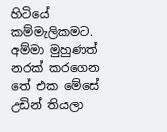හිටියේ කම්මැලිකමට. අම්මා මුහුණත් නරක් කරගෙන තේ එක මේසේ උඩින් තියලා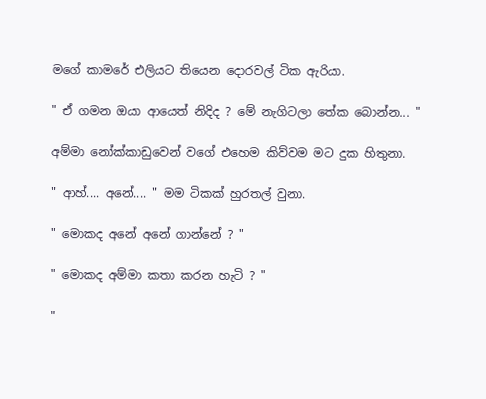මගේ කාමරේ එලියට තියෙන දොරවල් ටික ඇරියා.

" ඒ ගමන ඔයා ආයෙත් නිදිද ? මේ නැගිටලා තේක බොන්න... "

අම්මා නෝක්කාඩුවෙන් වගේ එහෙම කිව්වම මට දුක හිතුනා.

" ආහ්.... අනේ.... " මම ටිකක් හුරතල් වුනා.

" මොකද අනේ අනේ ගාන්නේ ? "

" මොකද අම්මා කතා කරන හැටි ? "

"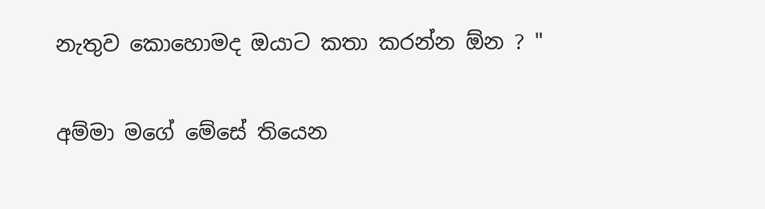නැතුව කොහොමද ඔයාට කතා කරන්න ඕන ? "

අම්මා මගේ මේසේ තියෙන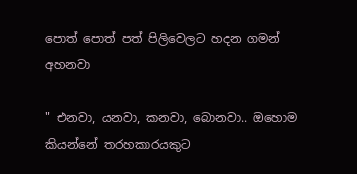පොත් පොත් පත් පිලිවෙලට හදන ගමන් අහනවා

" එනවා, යනවා, කනවා, බොනවා.. ඔහොම කියන්නේ තරහකාරයකුට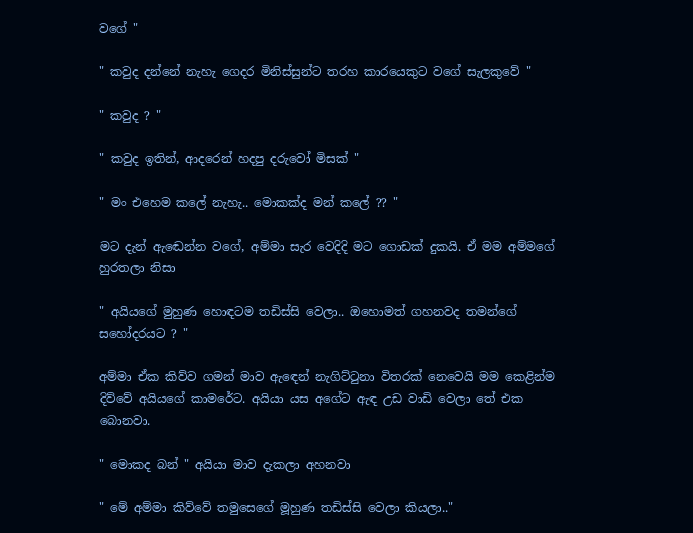වගේ "

" කවුද දන්නේ නැහැ ගෙදර මිනිස්සුන්ට තරහ කාරයෙකුට වගේ සැලකුවේ "

" කවුද ? "

" කවුද ඉතින්, ආදරෙන් හදපු දරුවෝ මිසක් "

" මං එහෙම කලේ නැහැ.. මොකක්ද මන් කලේ ?? "

මට දැන් ඇඬෙන්න වගේ, අම්මා සැර වෙදිදි මට ගොඩක් දුකයි. ඒ මම අම්මගේ හුරතලා නිසා

" අයියගේ මුහුණ හොඳටම තඩිස්සි වෙලා.. ඔහොමත් ගහනවද තමන්ගේ සහෝදරයට ? "

අම්මා ඒක කිව්ව ගමන් මාව ඇඳෙන් නැගිට්ටුනා විතරක් නෙවෙයි මම කෙළින්ම දිව්වේ අයියගේ කාමරේට. අයියා යස අගේට ඇඳ උඩ වාඩි වෙලා තේ එක බොනවා.

" මොකද බන් " අයියා මාව දැකලා අහනවා

" මේ අම්මා කිව්වේ තමුසෙගේ මූහුණ තඩිස්සි වෙලා කියලා.."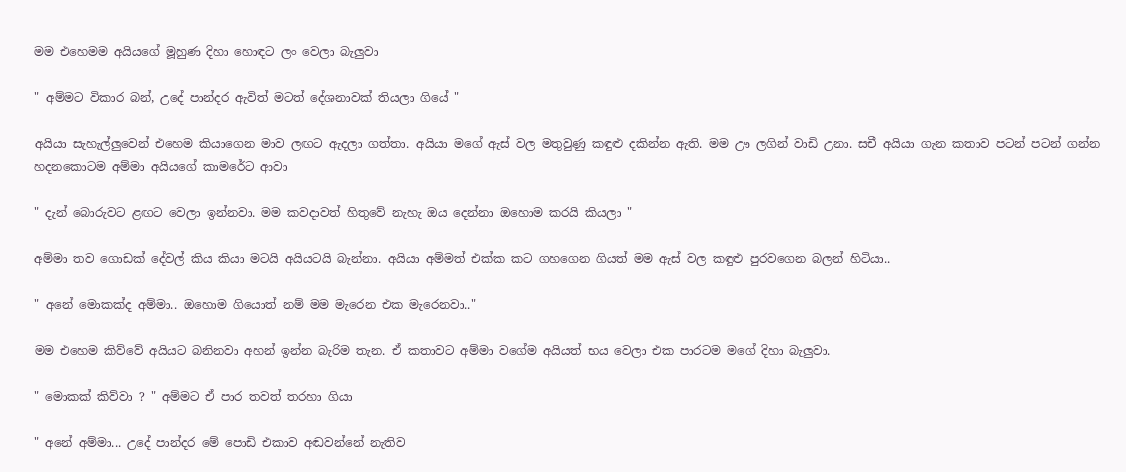මම එහෙමම අයියගේ මූහුණ දිහා හොඳට ලං වෙලා බැලුවා

" අම්මට විකාර බන්, උදේ පාන්දර ඇවිත් මටත් දේශනාවක් තියලා ගියේ "

අයියා සැහැල්ලුවෙන් එහෙම කියාගෙන මාව ලඟට ඇදලා ගත්තා. අයියා මගේ ඇස් වල මතුවුණු කඳුළු දකින්න ඇති. මම ඌ ලගින් වාඩි උනා. සචී අයියා ගැන කතාව පටන් පටන් ගන්න හදනකොටම අම්මා අයියගේ කාමරේට ආවා

" දැන් බොරුවට ළඟට වෙලා ඉන්නවා. මම කවදාවත් හිතුවේ නැහැ ඔය දෙන්නා ඔහොම කරයි කියලා "

අම්මා තව ගොඩක් දේවල් කිය කියා මටයි අයියටයි බැන්නා. අයියා අම්මත් එක්ක කට ගහගෙන ගියත් මම ඇස් වල කඳුළු පුරවගෙන බලන් හිටියා..

" අනේ මොකක්ද අම්මා.. ඔහොම ගියොත් නම් මම මැරෙන එක මැරෙනවා.."

මම එහෙම කිව්වේ අයියට බනිනවා අහන් ඉන්න බැරිම තැන. ඒ කතාවට අම්මා වගේම අයියත් භය වෙලා එක පාරටම මගේ දිහා බැලුවා.

" මොකක් කිව්වා ? " අම්මට ඒ පාර තවත් තරහා ගියා

" අනේ අම්මා... උදේ පාන්දර මේ පොඩි එකාව අඬවන්නේ නැතිව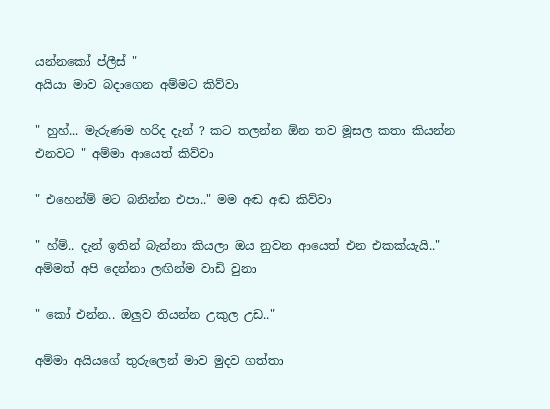යන්නකෝ ප්ලීස් "
අයියා මාව බදාගෙන අම්මට කිව්වා

" හුහ්... මැරුණම හරිද දැන් ? කට තලන්න ඕන තව මූසල කතා කියන්න එනවට " අම්මා ආයෙත් කිව්වා

" එහෙන්ම් මට බනින්න එපා.." මම අඬ අඬ කිව්වා

" හ්ම්.. දැන් ඉතින් බැන්නා කියලා ඔය නුවන ආයෙත් එන එකක්යැයි.." අම්මත් අපි දෙන්නා ලඟින්ම වාඩි වුනා

" කෝ එන්න.. ඔලුව තියන්න උකුල උඩ.."

අම්මා අයියගේ තුරුලෙන් මාව මුදව ගත්තා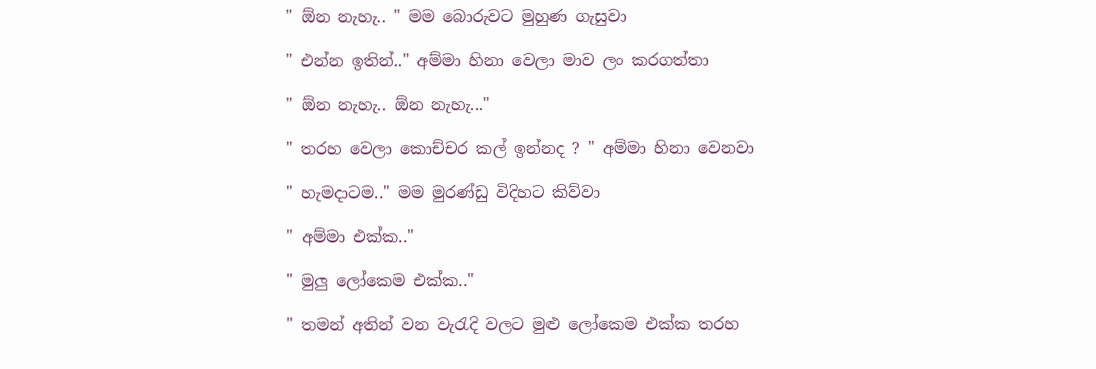" ඕන නැහැ.. " මම බොරුවට මුහුණ ගැසුවා

" එන්න ඉතින්.." අම්මා හිනා වෙලා මාව ලං කරගත්තා

" ඕන නැහැ.. ඕන නැහැ..."

" තරහ වෙලා කොච්චර කල් ඉන්නද ? " අම්මා හිනා වෙනවා

" හැමදාටම.." මම මුරණ්ඩු විදිහට කිව්වා

" අම්මා එක්ක.."

" මුලු ලෝකෙම එක්ක.."

" තමන් අතින් වන වැරැදි වලට මුළු ලෝකෙම එක්ක තරහ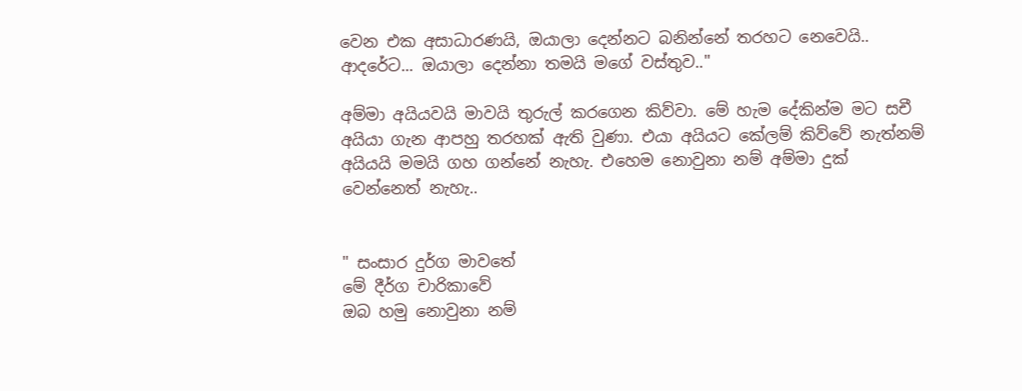වෙන එක අසාධාරණයි, ඔයාලා දෙන්නට බනින්නේ තරහට නෙවෙයි.. ආදරේට... ඔයාලා දෙන්නා තමයි මගේ වස්තුව.."

අම්මා අයියවයි මාවයි තුරුල් කරගෙන කිව්වා. මේ හැම දේකින්ම මට සචී අයියා ගැන ආපහු තරහක් ඇති වුණා. එයා අයියට කේලම් කිව්වේ නැත්නම් අයියයි මමයි ගහ ගන්නේ නැහැ. එහෙම නොවුනා නම් අම්මා දුක් වෙන්නෙත් නැහැ..


" සංසාර දුර්ග මාවතේ
මේ දීර්ග චාරිකාවේ
ඔබ හමු නොවුනා නම්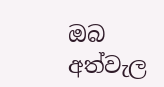ඔබ අත්වැල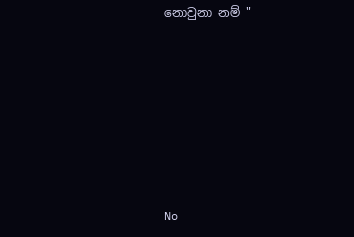නොවුනා නම් "







No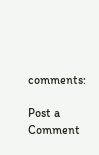comments:

Post a Comment